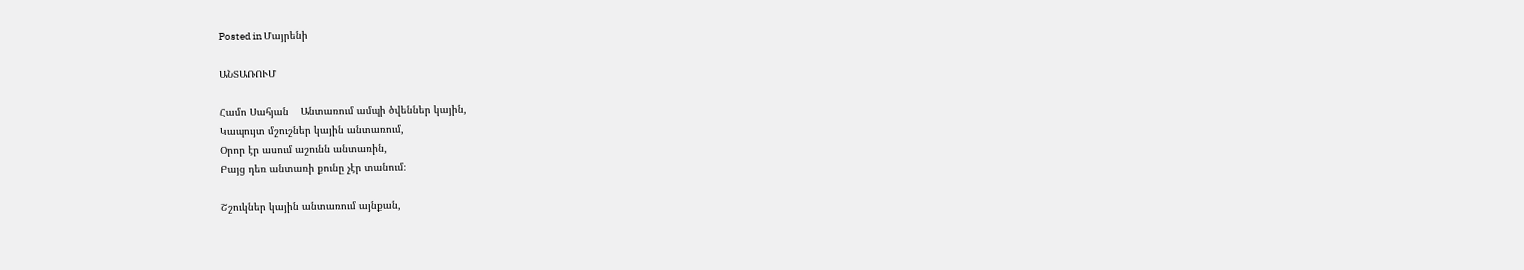Posted in Մայրենի

ԱՆՏԱՌՈՒՄ

Համո Սահյան    Անտառում ամպի ծվեններ կային,
Կապույտ մշուշներ կային անտառում,
Օրոր էր ասում աշունն անտառին,
Բայց դեռ անտառի քունը չէր տանում։

Շշուկներ կային անտառում այնքան,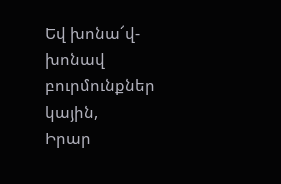Եվ խոնա՜վ-խոնավ բուրմունքներ կային,
Իրար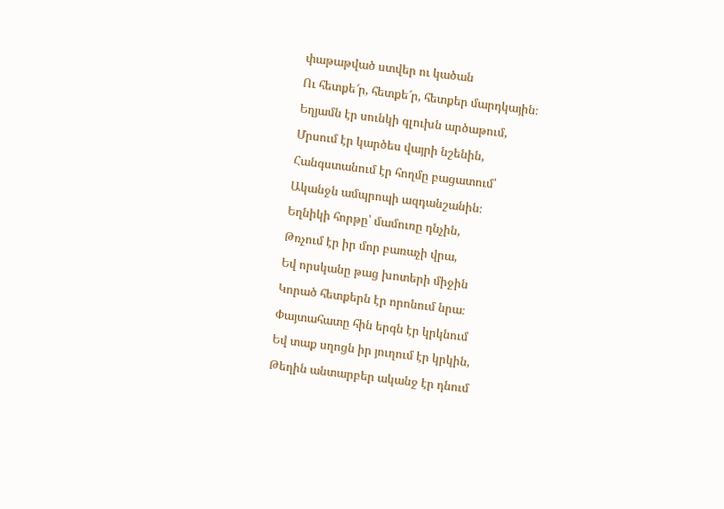փաթաթված ստվեր ու կածան
Ու հետքե՜ր, հետքե՜ր, հետքեր մարդկային։
Եղյամն էր սունկի գլուխն արծաթում,
Մրսում էր կարծես վայրի նշենին,
Հանգստանում էր հողմը բացատում՝
Ականջն ամպրոպի ազդանշանին։
Եղնիկի հորթը՝ մամուռը դնչին,
Թռչում էր իր մոր բառաչի վրա,
Եվ որսկանը թաց խոտերի միջին
Կորած հետքերն էր որոնում նրա։
Փայտահատը հին երգն էր կրկնում
Եվ տաք սղոցն իր յուղում էր կրկին,
Թեղին անտարբեր ականջ էր դնում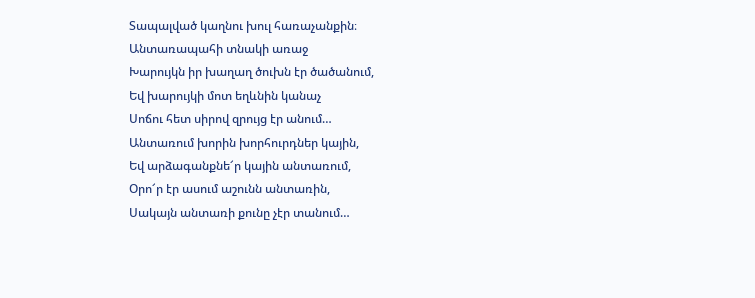Տապալված կաղնու խուլ հառաչանքին։
Անտառապահի տնակի առաջ
Խարույկն իր խաղաղ ծուխն էր ծածանում,
Եվ խարույկի մոտ եղևնին կանաչ
Սոճու հետ սիրով զրույց էր անում…
Անտառում խորին խորհուրդներ կային,
Եվ արձագանքնե՜ր կային անտառում,
Օրո՜ր էր ասում աշունն անտառին,
Սակայն անտառի քունը չէր տանում…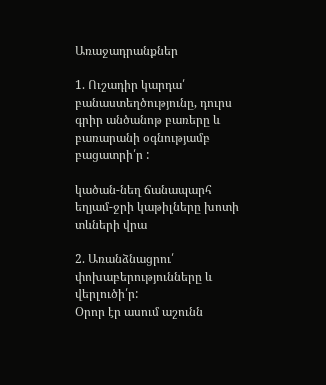Առաջադրանքներ

1. Ուշադիր կարդա՛ բանաստեղծությունը, դուրս գրիր անծանոթ բառերը և բառարանի օգնությամբ բացատրի՛ր :

կածան-նեղ ճանապարհ
եղյամ-ջրի կաթիլները խոտի տևների վրա

2. Առանձնացրու՛ փոխաբերությունները և վերլուծի՛ր:
Օրոր էր ասում աշունն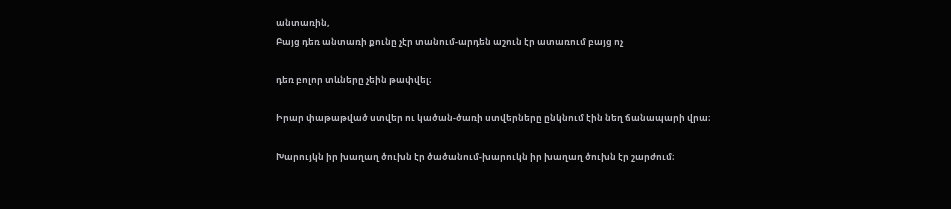անտառին,
Բայց դեռ անտառի քունը չէր տանում-արդեն աշուն էր ատառում բայց ոչ

դեռ բոլոր տևները չեին թափվել։

Իրար փաթաթված ստվեր ու կածան-ծառի ստվերները ընկնում էին նեղ ճանապարի վրա։

Խարույկն իր խաղաղ ծուխն էր ծածանում-խարուկն իր խաղաղ ծուխն էր շարժում։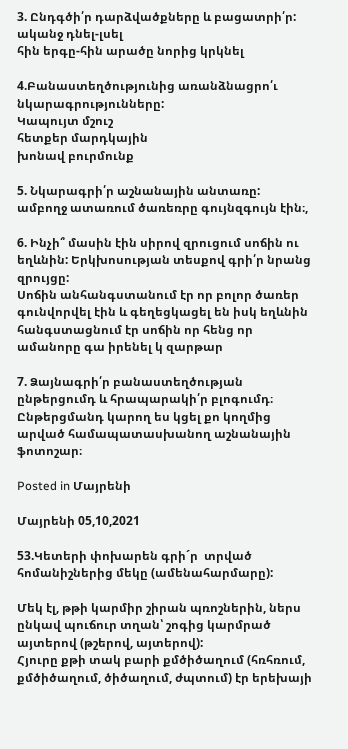3. Ընդգծի՛ր դարձվածքները և բացատրի՛ր:
ականջ դնել-լսել
հին երգը-հին արածը նորից կրկնել

4.Բանաստեղծությունից առանձնացրո՛ւ նկարագրությունները:
Կապույտ մշուշ
հետքեր մարդկային
խոնավ բուրմունք

5. Նկարագրի՛ր աշնանային անտառը:
ամբողջ ատառում ծառեռրը գույնզգույն էին։,

6. Ինչի՞ մասին էին սիրով զրուցում սոճին ու եղևնին: Երկխոսության տեսքով գրի՛ր նրանց զրույցը:
Սոճին անհանգստանում էր որ բոլոր ծառեր գունվորվել էին և գեղեցկացել են իսկ եղևնին հանգստացնում էր սոճին որ հենց որ ամանորը գա իրենել կ զարթար

7. Ձայնագրի՛ր բանաստեղծության ընթերցումդ և հրապարակի՛ր բլոգումդ։ Ընթերցմանդ կարող ես կցել քո կողմից արված համապատասխանող աշնանային ֆոտոշար։

Posted in Մայրենի

Մայրենի 05,10,2021

53.Կետերի փոխարեն գրի´ր  տրված հոմանիշներից մեկը (ամենահարմարը):

Մեկ էլ, թթի կարմիր շիրան պռոշներին, ներս ընկավ պուճուր տղան՝ շոգից կարմրած այտերով (թշերով, այտերով):
Հյուրը քթի տակ բարի քմծիծաղում (հռհռում, քմծիծաղում, ծիծաղում, ժպտում) էր երեխայի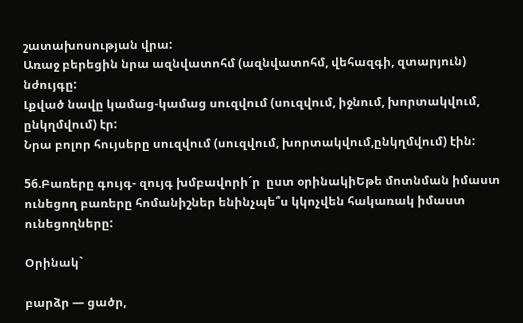շատախոսության վրա:
Առաջ բերեցին նրա ազնվատոհմ (ազնվատոհմ, վեհազգի, զտարյուն) նժույգը:
Լքված նավը կամաց-կամաց սուզվում (սուզվում, իջնում, խորտակվում, ընկղմվում) էր:
Նրա բոլոր հույսերը սուզվում (սուզվում, խորտակվում,ընկղմվում) էին:

56.Բառերը գույգ- զույգ խմբավորի´ր  ըստ օրինակիԵթե մոտնման իմաստ ունեցող բառերը հոմանիշներ ենինչպե՞ս կկոչվեն հակառակ իմաստ ունեցողները:

Օրինակ`

բարձր — ցածր,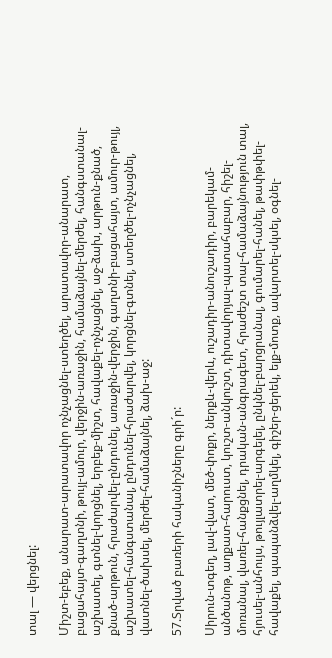տալ — վերցնել:

Միշտ-եբեք, անարատ-արատավոր ոչնչացնել-ստեղծել, արատավոր-անարատ, բացահայտ-գաղտնի, թույլ-ամուր, վերջին-առաջին, համաձայնել-մերժել, հանգստանալ-աշխատել, գտնել-կորցնել, երբեք-միշտ, հավաքել-ոչնչացնել, աջ-ձախ, արթուն-քնած, քնած-արթուն, հրաժարվել-ընդունել, առաջին-վերջին, գաղտնի-բացահայտ, ամուր-թույլ, աշխատել-հանգստանալ, ընդունել-հրաժարվել, կորցնել-գտնել, ստեղծել-ոչնչացնել, վատնել-ծախսել, մերժել-համաձայնել, ձախ-աջ:

57.Տրված բառերի հականիշները գրի´ր:

Սիրուն-տգեղ, լավ-վատ, մեծ-փոքր, ներքև-վերև, ուշադիր-անուշադիր, բարեկամ-անծանոթ, աղքատ-հարուստ, կուշտ-անկուշտ, դիտավորյալ-պատահաբար, հիշել-մոռանալ, վառել-հանքցնել, դրական-անգրագետ, հրաժեշտ տալ-համաձայնություն տալ, հյուսել-անհույս, թույլատրել-արգելել, ընկնել-բարցրանալ, գումարել-հանել, թափթփել-հավաքել, պապանձվել-աղմկել, գիշեր-ցերեկ, ելք-մոտք, ավարտել-սկսել, օգնել-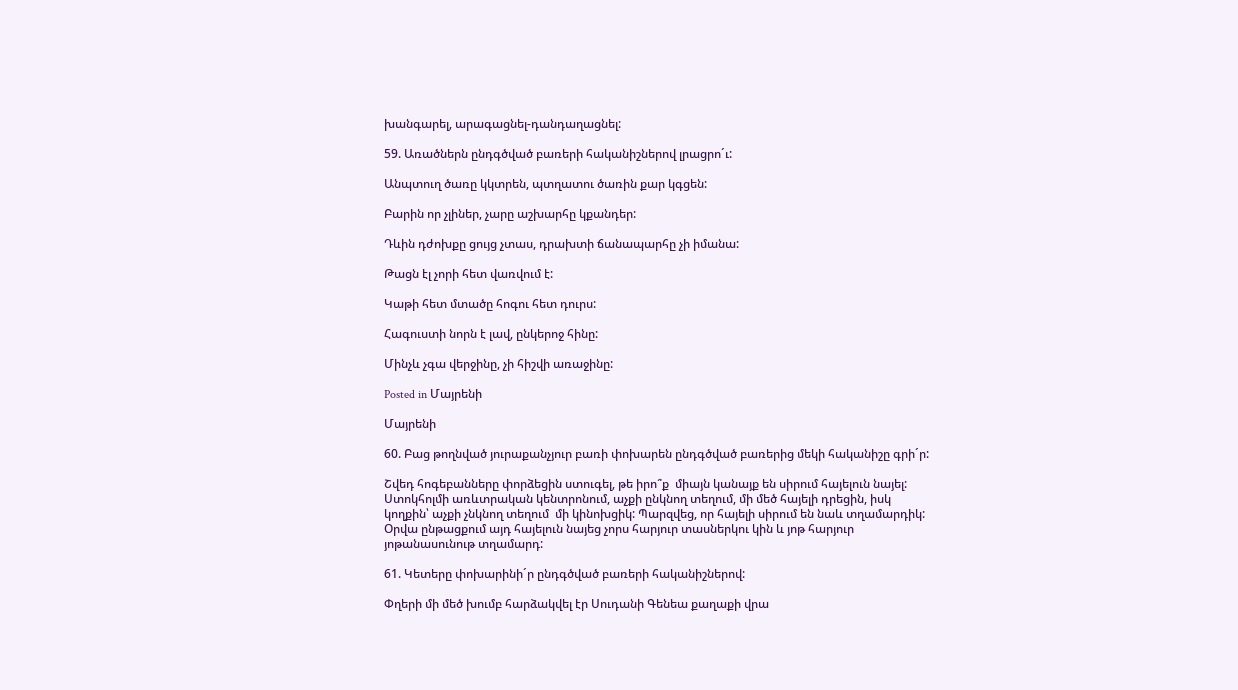խանգարել, արագացնել-դանդաղացնել:

59. Առածներն ընդգծված բառերի հականիշներով լրացրո´ւ:

Անպտուղ ծառը կկտրեն, պտղատու ծառին քար կգցեն:

Բարին որ չլիներ, չարը աշխարհը կքանդեր:

Դևին դժոխքը ցույց չտաս, դրախտի ճանապարհը չի իմանա:

Թացն էլ չորի հետ վառվում է:

Կաթի հետ մտածը հոգու հետ դուրս:

Հագուստի նորն է լավ, ընկերոջ հինը:

Մինչև չգա վերջինը, չի հիշվի առաջինը:

Posted in Մայրենի

Մայրենի

60. Բաց թողնված յուրաքանչյուր բառի փոխարեն ընդգծված բառերից մեկի հականիշը գրի´ր:

Շվեդ հոգեբանները փորձեցին ստուգել, թե իրո՞ք  միայն կանայք են սիրում հայելուն նայել: Ստոկհոլմի առևտրական կենտրոնում, աչքի ընկնող տեղում, մի մեծ հայելի դրեցին, իսկ կողքին՝ աչքի չնկնող տեղում  մի կինոխցիկ: Պարզվեց, որ հայելի սիրում են նաև տղամարդիկ: Օրվա ընթացքում այդ հայելուն նայեց չորս հարյուր տասներկու կին և յոթ հարյուր յոթանասունութ տղամարդ:

61. Կետերը փոխարինի´ր ընդգծված բառերի հականիշներով:

Փղերի մի մեծ խումբ հարձակվել էր Սուդանի Գենեա քաղաքի վրա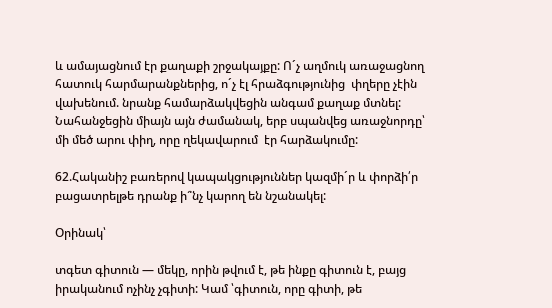և ամայացնում էր քաղաքի շրջակայքը: Ո´չ աղմուկ առաջացնող հատուկ հարմարանքներից, ո´չ էլ հրաձգությունից  փղերը չէին վախենում. նրանք համարձակվեցին անգամ քաղաք մտնել: Նահանջեցին միայն այն ժամանակ, երբ սպանվեց առաջնորդը՝ մի մեծ արու փիղ, որը ղեկավարում  էր հարձակումը:

62.Հականիշ բառերով կապակցություններ կազմի´ր և փորձի՛ր բացատրելթե դրանք ի՞նչ կարող են նշանակել:

Օրինակ՝

տգետ գիտուն — մեկը, որին թվում է, թե ինքը գիտուն է, բայց իրականում ոչինչ չգիտի: Կամ ՝գիտուն, որը գիտի, թե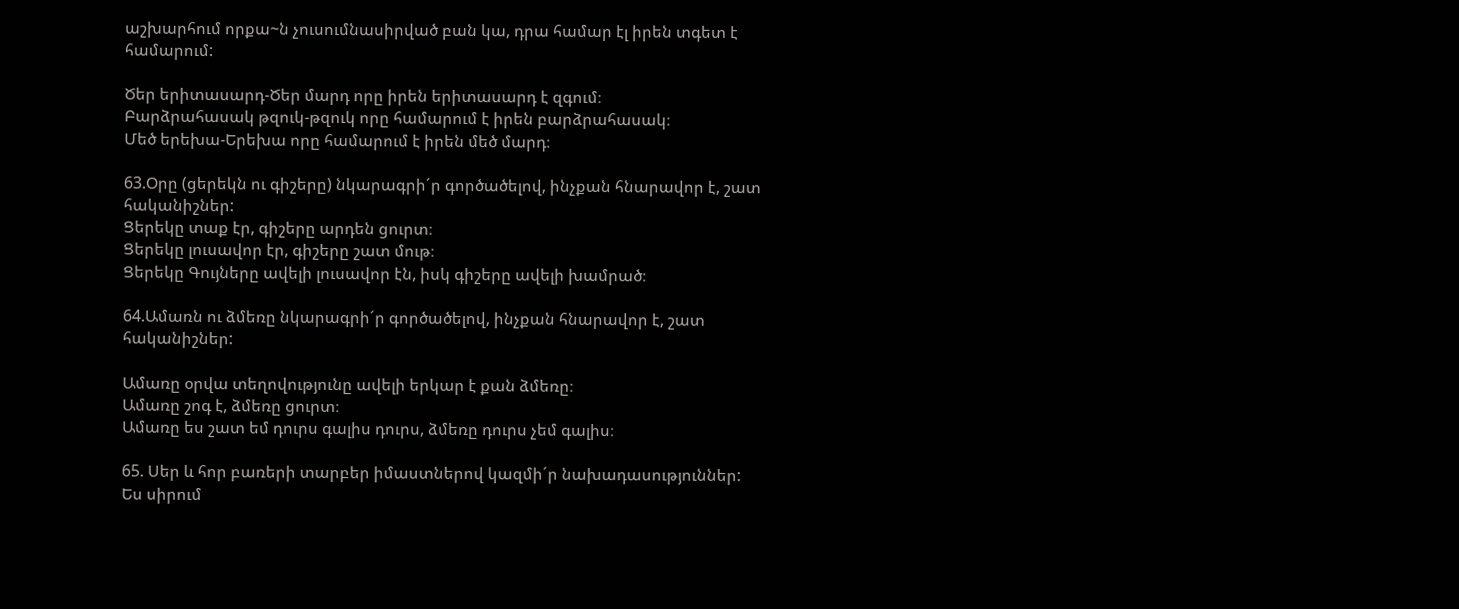աշխարհում որքա~ն չուսումնասիրված բան կա, դրա համար էլ իրեն տգետ է համարում:

Ծեր երիտասարդ-Ծեր մարդ որը իրեն երիտասարդ է զգում։
Բարձրահասակ թզուկ-թզուկ որը համարում է իրեն բարձրահասակ։
Մեծ երեխա-Երեխա որը համարում է իրեն մեծ մարդ։

63.Օրը (ցերեկն ու գիշերը) նկարագրի´ր գործածելով, ինչքան հնարավոր է, շատ հականիշներ:
Ցերեկը տաք էր, գիշերը արդեն ցուրտ։
Ցերեկը լուսավոր էր, գիշերը շատ մութ։
Ցերեկը Գույները ավելի լուսավոր էն, իսկ գիշերը ավելի խամրած։

64.Ամառն ու ձմեռը նկարագրի´ր գործածելով, ինչքան հնարավոր է, շատ հականիշներ:

Ամառը օրվա տեղովությունը ավելի երկար է քան ձմեռը։
Ամառը շոգ է, ձմեռը ցուրտ։
Ամառը ես շատ եմ դուրս գալիս դուրս, ձմեռը դուրս չեմ գալիս։

65. Սեր և հոր բառերի տարբեր իմաստներով կազմի´ր նախադասություններ:
Ես սիրում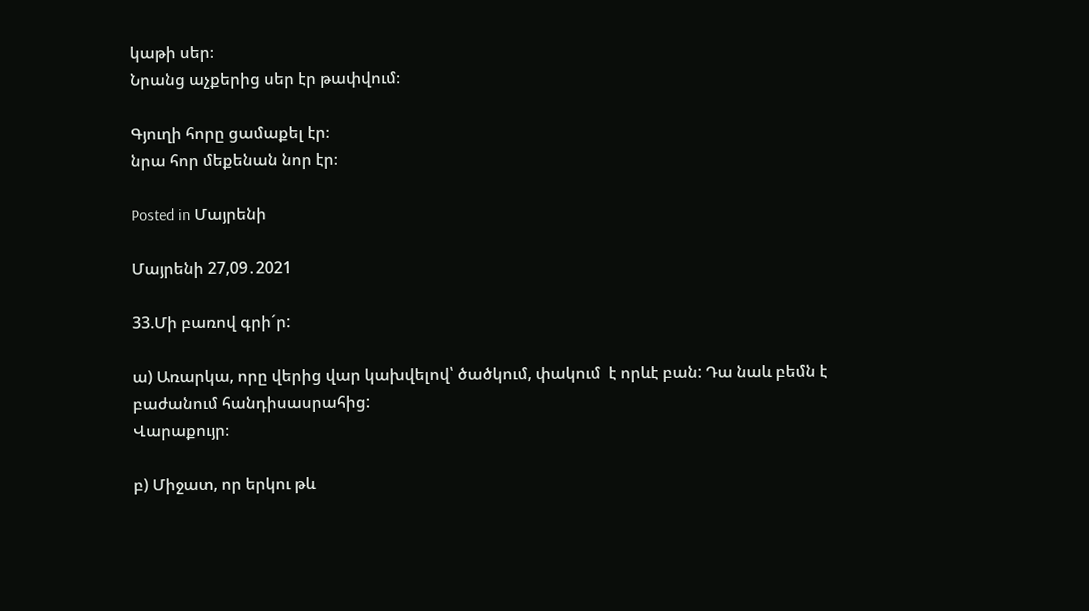կաթի սեր։
Նրանց աչքերից սեր էր թափվում։

Գյուղի հորը ցամաքել էր։
նրա հոր մեքենան նոր էր։

Posted in Մայրենի

Մայրենի 27,09․2021

33.Մի բառով գրի´ր:

ա) Առարկա, որը վերից վար կախվելով՝ ծածկում, փակում  է որևէ բան: Դա նաև բեմն է  բաժանում հանդիսասրահից:
Վարաքույր։

բ) Միջատ, որ երկու թև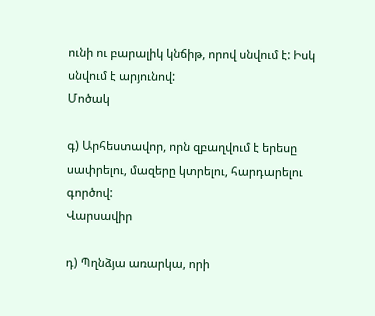ունի ու բարալիկ կնճիթ, որով սնվում է: Իսկ սնվում է արյունով:
Մոծակ

գ) Արհեստավոր, որն զբաղվում է երեսը սափրելու, մազերը կտրելու, հարդարելու գործով:
Վարսավիր

դ) Պղնձյա առարկա, որի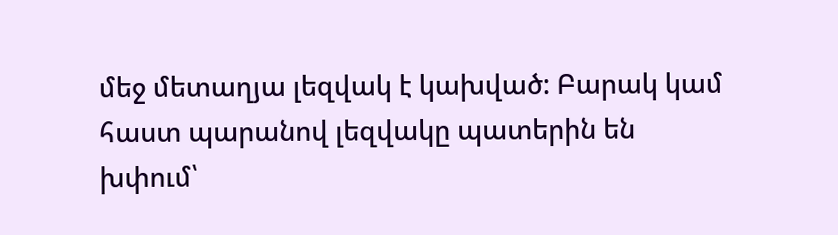մեջ մետաղյա լեզվակ է կախված: Բարակ կամ հաստ պարանով լեզվակը պատերին են խփում՝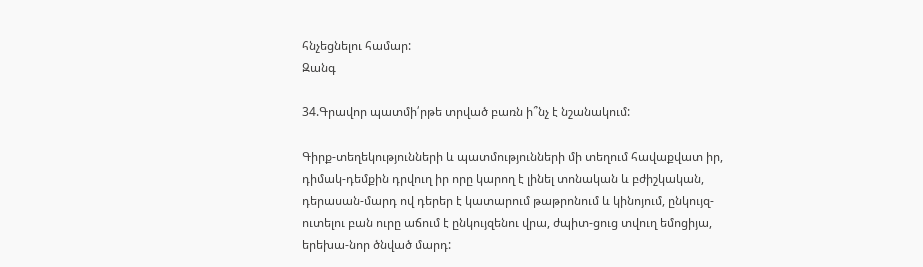հնչեցնելու համար:
Զանգ

34.Գրավոր պատմի՛րթե տրված բառն ի՞նչ է նշանակում:

Գիրք-տեղեկությունների և պատմությունների մի տեղում հավաքվատ իր, դիմակ-դեմքին դրվուղ իր որը կարող է լինել տոնական և բժիշկական, դերասան-մարդ ով դերեր է կատարում թաթրոնում և կինոյում, ընկույզ-ուտելու բան ուրը աճում է ընկույզենու վրա, ժպիտ-ցուց տվուղ եմոցիյա, երեխա-նոր ծնված մարդ: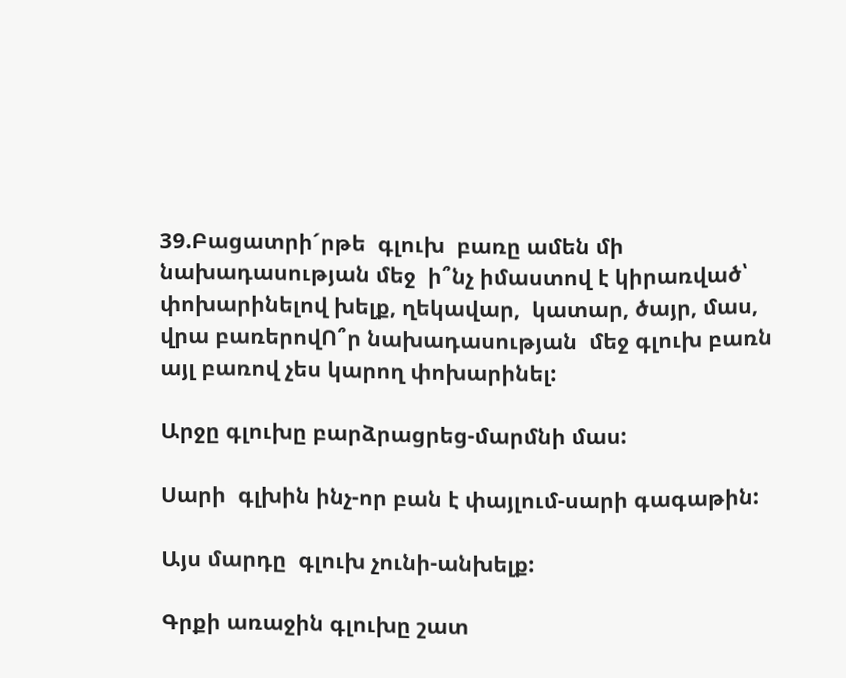39.Բացատրի´րթե  գլուխ  բառը ամեն մի նախադասության մեջ  ի՞նչ իմաստով է կիրառված՝ փոխարինելով խելք, ղեկավար,  կատար, ծայր, մաս, վրա բառերովՈ՞ր նախադասության  մեջ գլուխ բառն այլ բառով չես կարող փոխարինել:

Արջը գլուխը բարձրացրեց-մարմնի մաս:

Սարի  գլխին ինչ-որ բան է փայլում-սարի գագաթին:

Այս մարդը  գլուխ չունի-անխելք:

Գրքի առաջին գլուխը շատ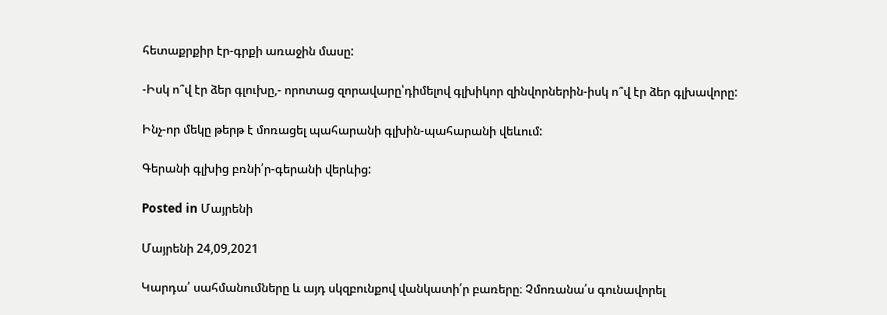հետաքրքիր էր-գրքի առաջին մասը:

-Իսկ ո՞վ էր ձեր գլուխը,- որոտաց զորավարը՝դիմելով գլխիկոր զինվորներին-իսկ ո՞վ էր ձեր գլխավորը:

Ինչ-որ մեկը թերթ է մոռացել պահարանի գլխին-պահարանի վեևում:

Գերանի գլխից բռնի՛ր-գերանի վերևից:

Posted in Մայրենի

Մայրենի 24,09,2021

Կարդա՛ սահմանումները և այդ սկզբունքով վանկատի՛ր բառերը։ Չմոռանա՛ս գունավորել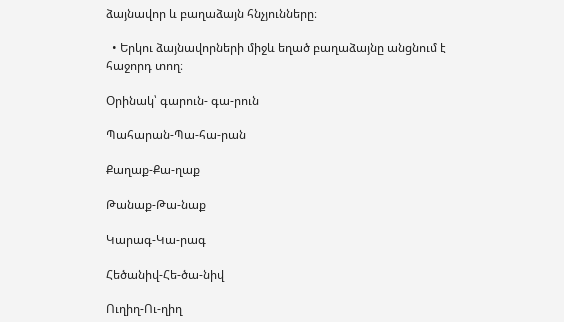ձայնավոր և բաղաձայն հնչյունները։

  • Երկու ձայնավորների միջև եղած բաղաձայնը անցնում է հաջորդ տող։

Օրինակ՝ գարուն- գա-րուն

Պահարան-Պա-հա-րան

Քաղաք-Քա-ղաք

Թանաք-Թա-նաք

Կարագ-Կա-րագ

Հեծանիվ-Հե-ծա-նիվ

Ուղիղ-Ու-ղիղ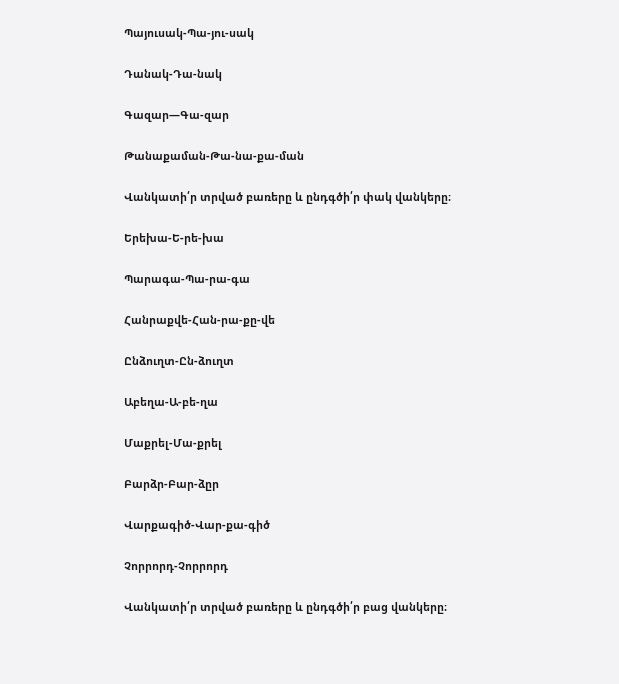Պայուսակ-Պա-յու-սակ

Դանակ-Դա-նակ

Գազար—Գա-զար

Թանաքաման-Թա-նա-քա-ման

Վանկատի՛ր տրված բառերը և ընդգծի՛ր փակ վանկերը։

Երեխա-Ե-րե-խա

Պարագա-Պա-րա-գա

Հանրաքվե-Հան-րա-քը-վե

Ընձուղտ-Ըն-ձուղտ

Աբեղա-Ա-բե-ղա

Մաքրել-Մա-քրել

Բարձր-Բար-ձըր

Վարքագիծ-Վար-քա-գիծ

Չորրորդ-Չորրորդ

Վանկատի՛ր տրված բառերը և ընդգծի՛ր բաց վանկերը։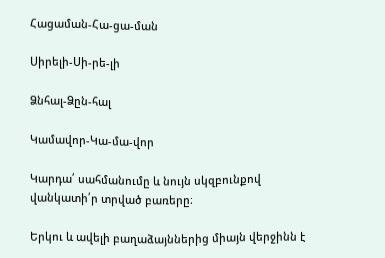Հացաման-Հա-ցա-ման

Սիրելի-Սի-րե-լի

Ձնհալ-Ձըն-հալ

Կամավոր-Կա-մա-վոր

Կարդա՛ սահմանումը և նույն սկզբունքով վանկատի՛ր տրված բառերը։

Երկու և ավելի բաղաձայններից միայն վերջինն է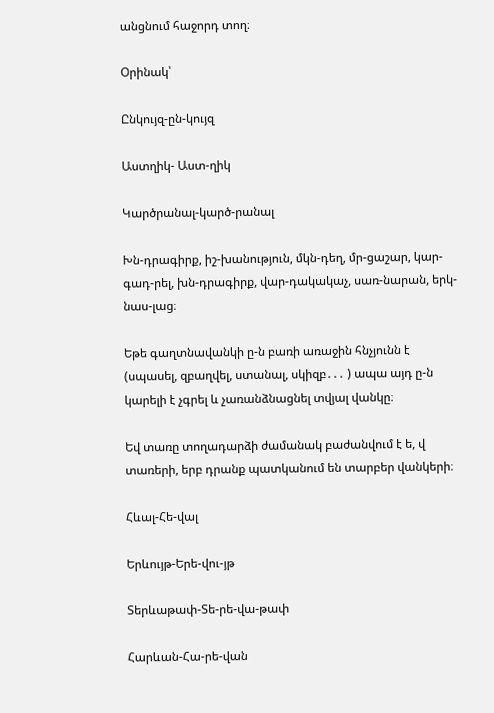անցնում հաջորդ տող։

Օրինակ՝

Ընկույզ-ըն-կույզ

Աստղիկ- Աստ-ղիկ

Կարծրանալ-կարծ-րանալ

Խն-դրագիրք, իշ-խանություն, մկն-դեղ, մր-ցաշար, կար-գադ-րել, խն-դրագիրք, վար-դակակաչ, սառ-նարան, երկ-նաս-լաց։

Եթե գաղտնավանկի ը-ն բառի առաջին հնչյունն է (սպասել, զբաղվել, ստանալ, սկիզբ․․․ ) ապա այդ ը-ն կարելի է չգրել և չառանձնացնել տվյալ վանկը։

Եվ տառը տողադարձի ժամանակ բաժանվում է ե, վ տառերի, երբ դրանք պատկանում են տարբեր վանկերի։

Հևալ-Հե-վալ

Երևույթ-Երե-վու-յթ

Տերևաթափ-Տե-րե-վա-թափ

Հարևան-Հա-րե-վան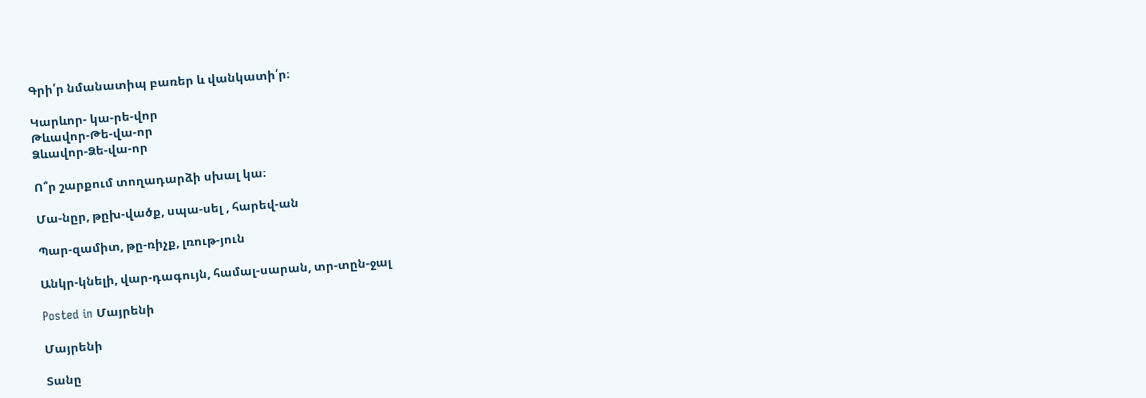Գրի՛ր նմանատիպ բառեր և վանկատի՛ր։

Կարևոր- կա-րե-վոր
Թևավոր-Թե-վա-որ
Ձևավոր-Ձե-վա-որ

Ո՞ր շարքում տողադարձի սխալ կա։

Մա-նըր, թըխ-վածք, սպա-սել , հարեվ-ան

Պար-զամիտ, թը-ռիչք, լռութ-յուն

Անկր-կնելի, վար-դագույն, համալ-սարան, տր-տըն-ջալ

Posted in Մայրենի

Մայրենի

Տանը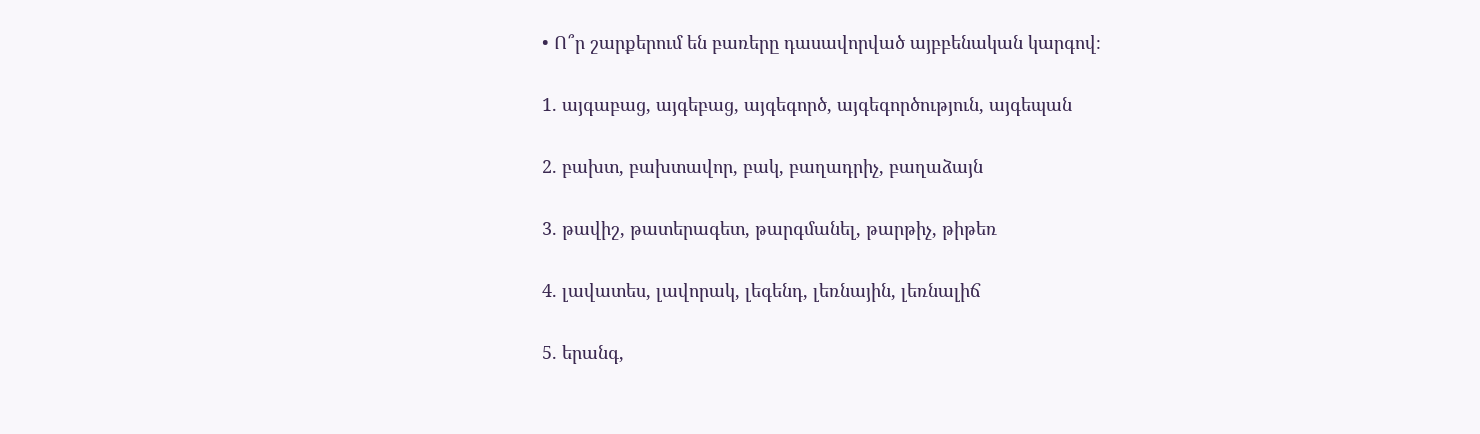• Ո՞ր շարքերում են բառերը դասավորված այբբենական կարգով։

1. այգաբաց, այգեբաց, այգեգործ, այգեգործություն, այգեպան

2. բախտ, բախտավոր, բակ, բաղադրիչ, բաղաձայն

3. թավիշ, թատերագետ, թարգմանել, թարթիչ, թիթեռ

4. լավատես, լավորակ, լեգենդ, լեռնային, լեռնալիճ

5. երանգ,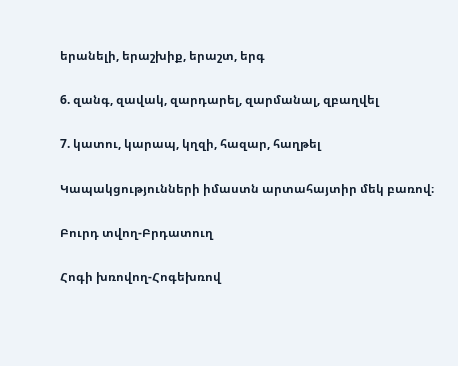երանելի, երաշխիք, երաշտ, երգ

6. զանգ, զավակ, զարդարել, զարմանալ, զբաղվել

7. կատու, կարապ, կղզի, հազար, հաղթել

Կապակցությունների իմաստն արտահայտիր մեկ բառով։

Բուրդ տվող-Բրդատուղ

Հոգի խռովող-Հոգեխռով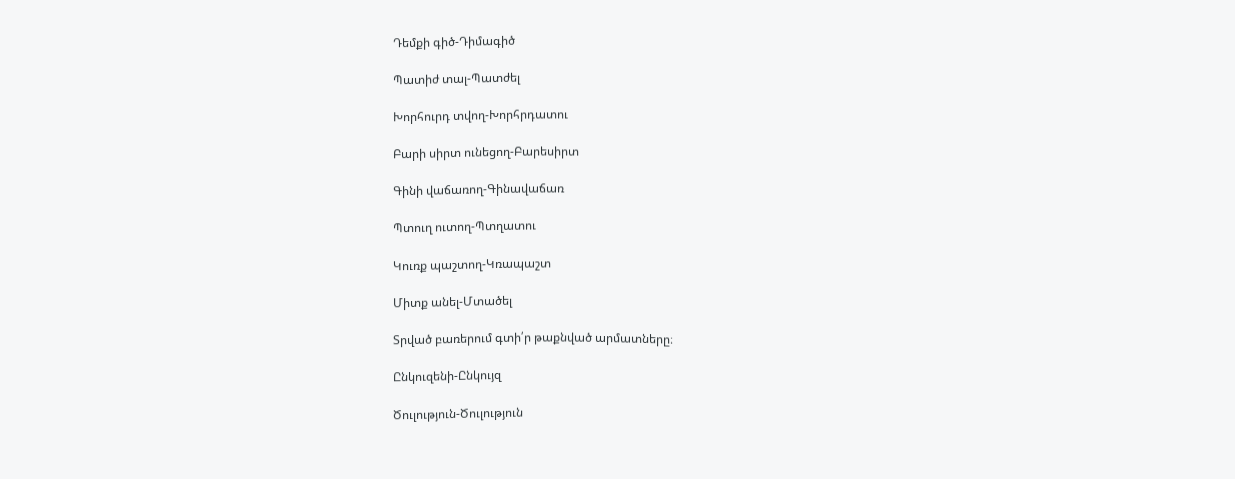Դեմքի գիծ-Դիմագիծ

Պատիժ տալ-Պատժել

Խորհուրդ տվող-Խորհրդատու

Բարի սիրտ ունեցող-Բարեսիրտ

Գինի վաճառող-Գինավաճառ

Պտուղ ուտող-Պտղատու

Կուռք պաշտող-Կռապաշտ

Միտք անել-Մտածել

Տրված բառերում գտի՛ր թաքնված արմատները։

Ընկուզենի-Ընկույզ

Ծուլություն-Ծուլություն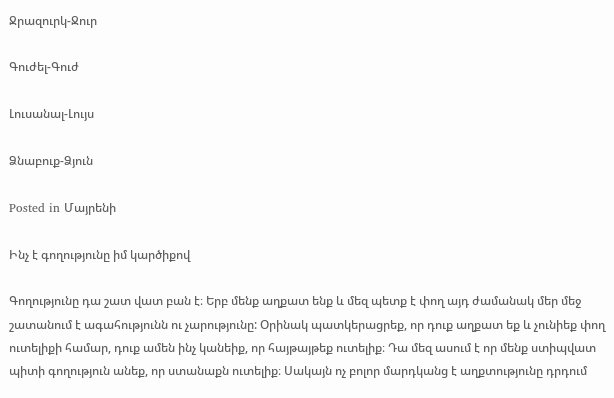Ջրազուրկ-Ջուր

Գուժել-Գուժ

Լուսանալ-Լույս

Ձնաբուք-Ձյուն

Posted in Մայրենի

Ինչ է գողությունը իմ կարծիքով

Գողությունը դա շատ վատ բան է։ Երբ մենք աղքատ ենք և մեզ պետք է փող այդ ժամանակ մեր մեջ շատանում է ագահությունն ու չարությունը: Օրինակ պատկերացրեք, որ դուք աղքատ եք և չունիեք փող ուտելիքի համար, դուք ամեն ինչ կանեիք, որ հայթայթեք ուտելիք։ Դա մեզ ասում է որ մենք ստիպվատ պիտի գողություն անեք, որ ստանաքն ուտելիք։ Սակայն ոչ բոլոր մարդկանց է աղքտությունը դրդում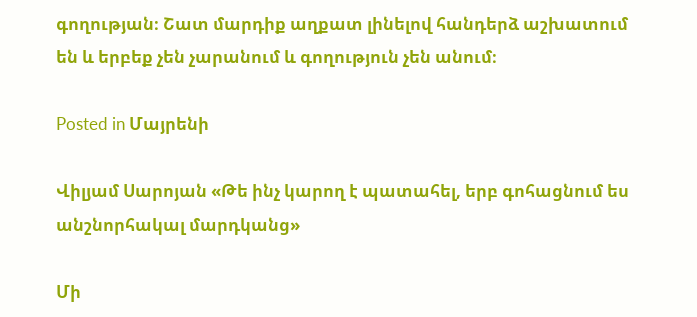գողության։ Շատ մարդիք աղքատ լինելով հանդերձ աշխատում են և երբեք չեն չարանում և գողություն չեն անում։

Posted in Մայրենի

Վիլյամ Սարոյան «Թե ինչ կարող է պատահել, երբ գոհացնում ես անշնորհակալ մարդկանց»

Մի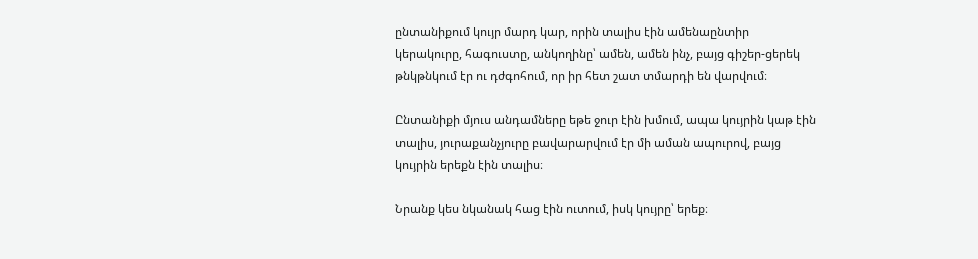ընտանիքում կույր մարդ կար, որին տալիս էին ամենաընտիր կերակուրը, հագուստը, անկողինը՝ ամեն, ամեն ինչ, բայց գիշեր-ցերեկ թնկթնկում էր ու դժգոհում, որ իր հետ շատ տմարդի են վարվում։

Ընտանիքի մյուս անդամները եթե ջուր էին խմում, ապա կույրին կաթ էին տալիս, յուրաքանչյուրը բավարարվում էր մի աման ապուրով, բայց կույրին երեքն էին տալիս։

Նրանք կես նկանակ հաց էին ուտում, իսկ կույրը՝ երեք։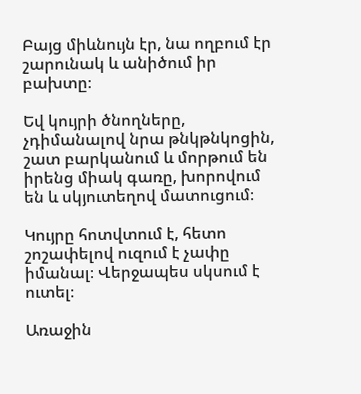Բայց միևնույն էր, նա ողբում էր շարունակ և անիծում իր բախտը։

Եվ կույրի ծնողները, չդիմանալով նրա թնկթնկոցին, շատ բարկանում և մորթում են իրենց միակ գառը, խորովում են և սկյուտեղով մատուցում։

Կույրը հոտվտում է, հետո շոշափելով ուզում է չափը իմանալ։ Վերջապես սկսում է ուտել։

Առաջին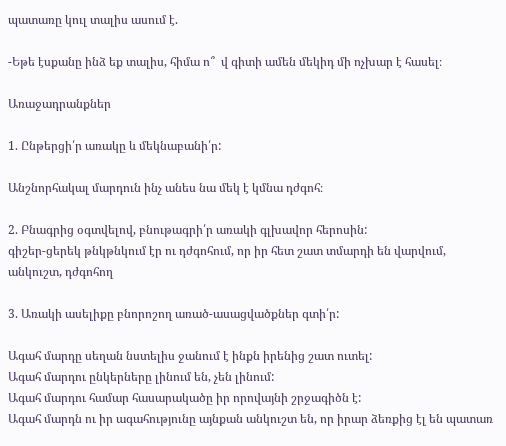պատառը կուլ տալիս ասում է.

-Եթե էսքանը ինձ եք տալիս, հիմա ո՞  վ գիտի ամեն մեկիդ մի ոչխար է հասել։

Առաջադրանքներ

1. Ընթերցի՛ր առակը և մեկնաբանի՛ր:

Անշնորհակալ մարդուն ինչ անես նա մեկ է կմնա դժգոհ։

2. Բնագրից օգտվելով, բնութագրի՛ր առակի գլխավոր հերոսին:
գիշեր-ցերեկ թնկթնկում էր ու դժգոհում, որ իր հետ շատ տմարդի են վարվում, անկուշտ, դժգոհող

3. Առակի ասելիքը բնորոշող առած-ասացվածքներ գտի՛ր:

Ագահ մարդը սեղան նստելիս ջանում է ինքն իրենից շատ ուտել:
Ագահ մարդու ընկերները լինում են, չեն լինում:
Ագահ մարդու համար հասարակածը իր որովայնի շրջագիծն է:
Ագահ մարդն ու իր ագահությունը այնքան անկուշտ են, որ իրար ձեռքից էլ են պատառ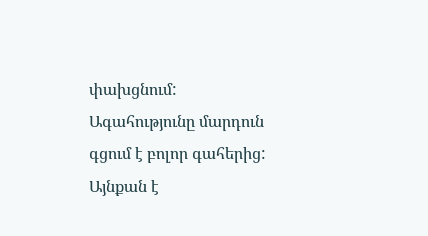փախցնում:
Ագահությունը մարդուն գցում է բոլոր գահերից:
Այնքան է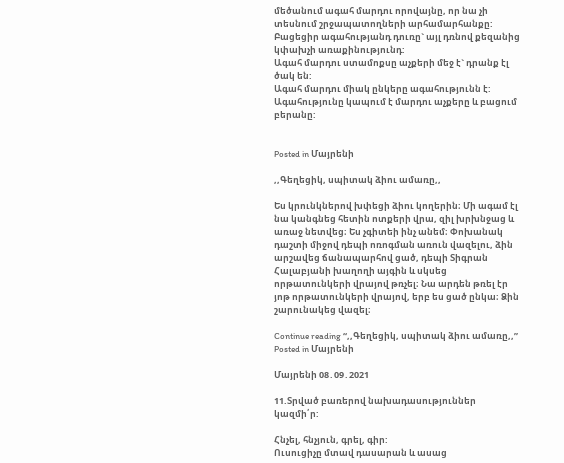մեծանում ագահ մարդու որովայնը, որ նա չի տեսնում շրջապատողների արհամարհանքը:
Բացեցիր ագահությանդ դուռը` այլ դռնով քեզանից կփախչի առաքինությունդ:
Ագահ մարդու ստամոքսը աչքերի մեջ է` դրանք էլ ծակ են:
Ագահ մարդու միակ ընկերը ագահությունն է:
Ագահությունը կապում է մարդու աչքերը և բացում բերանը:


Posted in Մայրենի

,,Գեղեցիկ, սպիտակ ձիու ամառը,,

Ես կրունկներով խփեցի ձիու կողերին։ Մի ագամ էլ նա կանգնեց հետին ոտքերի վրա, զիլ խրխնջաց և առաջ նետվեց։ Ես չգիտեի ինչ անեմ։ Փոխանակ դաշտի միջով դեպի ոռոգման առուն վազելու, ձին արշավեց ճանապարհով ցած, դեպի Տիգրան Հալաբյանի խաղողի այգին և սկսեց որթատունկերի վրայով թռչել։ Նա արդեն թռել էր յոթ որթատունկերի վրայով, երբ ես ցած ընկա։ Ձին շարունակեց վազել։

Continue reading “,,Գեղեցիկ, սպիտակ ձիու ամառը,,”
Posted in Մայրենի

Մայրենի 08․09․2021

11.Տրված բառերով նախադասություններ կազմի՛ր:

Հնչել, հնչյուն, գրել, գիր:
Ուսուցիչը մտավ դասարան և ասաց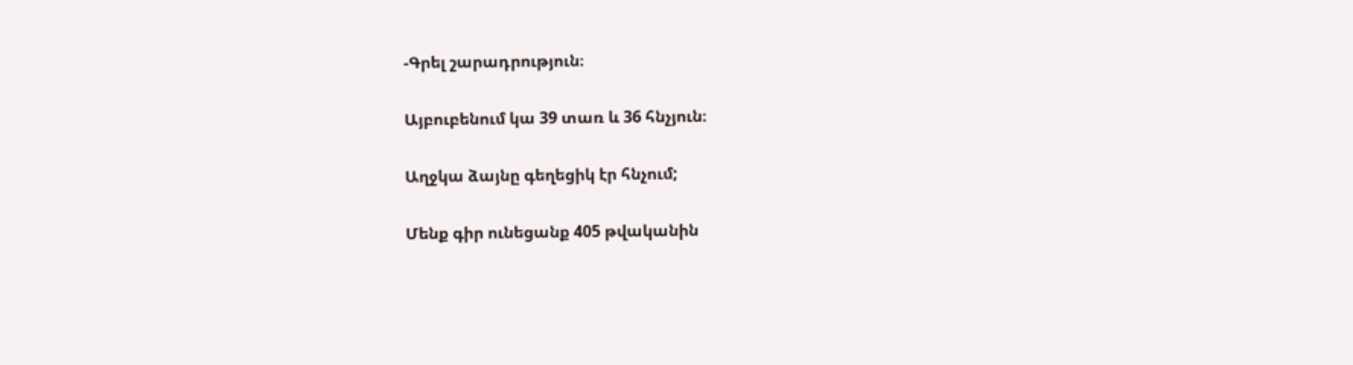-Գրել շարադրություն։

Այբուբենում կա 39 տառ և 36 հնչյուն։

Աղջկա ձայնը գեղեցիկ էր հնչում;

Մենք գիր ունեցանք 405 թվականին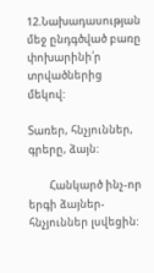12.Նախադասության մեջ ընդգծված բառը փոխարինի՛ր տրվածներից մեկով:

Տառեր, հնչյուններ, գրերը, ձայն:

       Հանկարծ ինչ-որ երգի ձայներ-հնչյուններ լսվեցին: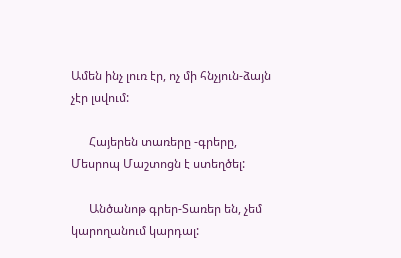Ամեն ինչ լուռ էր, ոչ մի հնչյուն-ձայն չէր լսվում:

      Հայերեն տառերը -գրերը, Մեսրոպ Մաշտոցն է ստեղծել:

      Անծանոթ գրեր-Տառեր են, չեմ կարողանում կարդալ: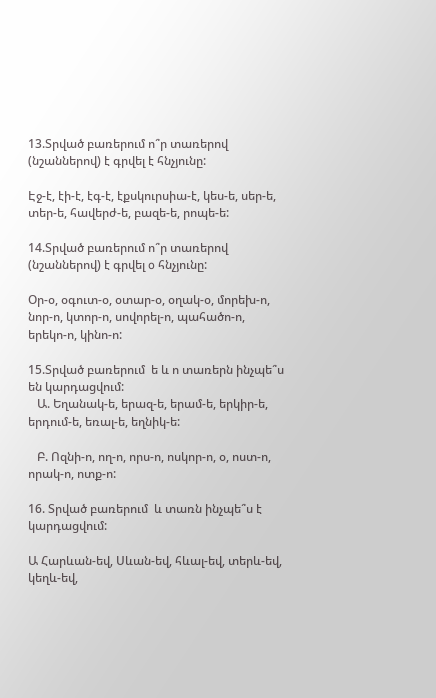13.Տրված բառերում ո՞ր տառերով (նշաններով) է գրվել է հնչյունը:

Էջ-է, էի-է, էգ-է, էքսկուրսիա-է, կես-ե, սեր-ե, տեր-ե, հավերժ-ե, բազե-ե, րոպե-ե:

14.Տրված բառերում ո՞ր տառերով (նշաններով) է գրվել o հնչյունը:

Օր-օ, օգուտ-օ, օտար-օ, օղակ-օ, մորեխ-ո, նոր-ո, կտոր-ո, սովորել-ո, պահածո-ո, երեկո-ո, կինո-ո:

15.Տրված բառերում  ե և ո տառերն ինչպե՞ս են կարդացվում:
   Ա. Եղանակ-ե, երազ-ե, երամ-ե, երկիր-ե, երդում-ե, եռալ-ե, եղնիկ-ե:

   Բ. Ոզնի-ո, ող-ո, որս-ո, ոսկոր-ո, օ, ոստ-ո, որակ-ո, ոտք-ո:

16. Տրված բառերում  և տառն ինչպե՞ս է կարդացվում:

Ա Հարևան-եվ, Սևան-եվ, հևալ-եվ, տերև-եվ, կեղև-եվ,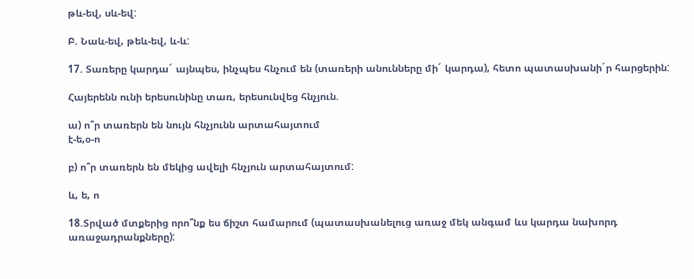թև-եվ, սև-եվ:

Բ. Նաև-եվ, թեև-եվ, և-և:

17. Տառերը կարդա´ այնպես, ինչպես հնչում են (տառերի անունները մի´ կարդա), հետո պատասխանի´ր հարցերին:

Հայերենն ունի երեսունինը տառ, երեսունվեց հնչյուն.

ա) ո՞ր տառերն են նույն հնչյունն արտահայտում
է-ե,օ-ո

բ) ո՞ր տառերն են մեկից ավելի հնչյուն արտահայտում:

և, ե, ո

18.Տրված մտքերից որո՞նք ես ճիշտ համարում (պատասխանելուց առաջ մեկ անգամ ևս կարդա նախորդ առաջադրանքները):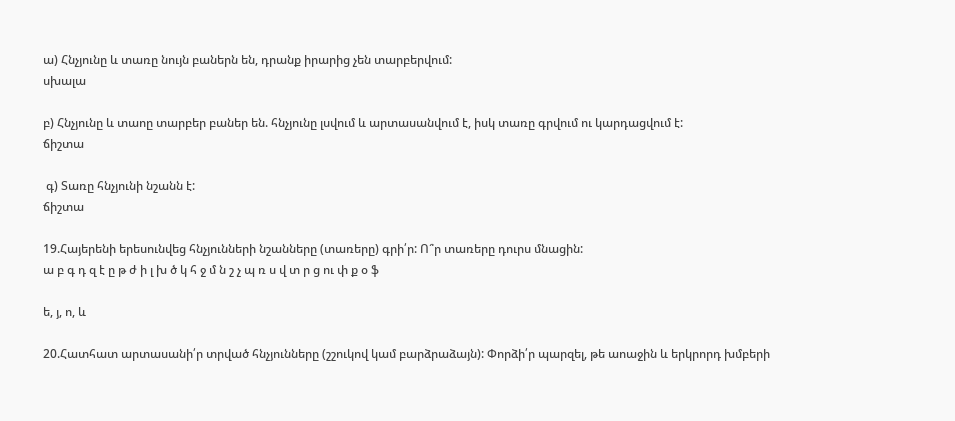ա) Հնչյունը և տառը նույն բաներն են, դրանք իրարից չեն տարբերվում:
սխալա

բ) Հնչյունը և տաոը տարբեր բաներ են. հնչյունը լսվում և արտասանվում է, իսկ տառը գրվում ու կարդացվում է:
ճիշտա

 գ) Տառը հնչյունի նշանն է:
ճիշտա

19.Հայերենի երեսունվեց հնչյունների նշանները (տառերը) գրի՛ր: Ո՞ր տառերը դուրս մնացին:
ա բ գ դ զ է ը թ ժ ի լ խ ծ կ հ ջ մ ն շ չ պ ռ ս վ տ ր ց ու փ ք օ ֆ

ե, յ, ո, և

20.Հատհատ արտասանի՛ր տրված հնչյունները (շշուկով կամ բարձրաձայն): Փորձի՛ր պարզել, թե աոաջին և երկրորդ խմբերի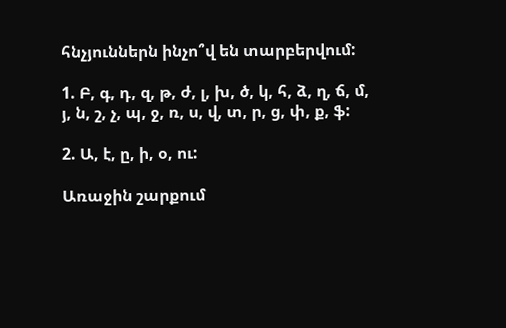հնչյուններն ինչո՞վ են տարբերվում:

1. Բ, գ, դ, զ, թ, ժ, լ, խ, ծ, կ, հ, ձ, ղ, ճ, մ, յ, ն, շ, չ, պ, ջ, ռ, ս, վ, տ, ր, ց, փ, ք, ֆ:

2. Ա, է, ը, ի, օ, ու:

Առաջին շարքում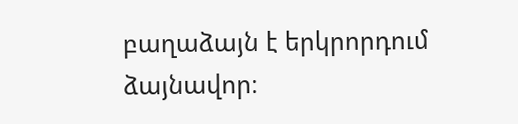բաղաձայն է երկրորդում ձայնավոր։